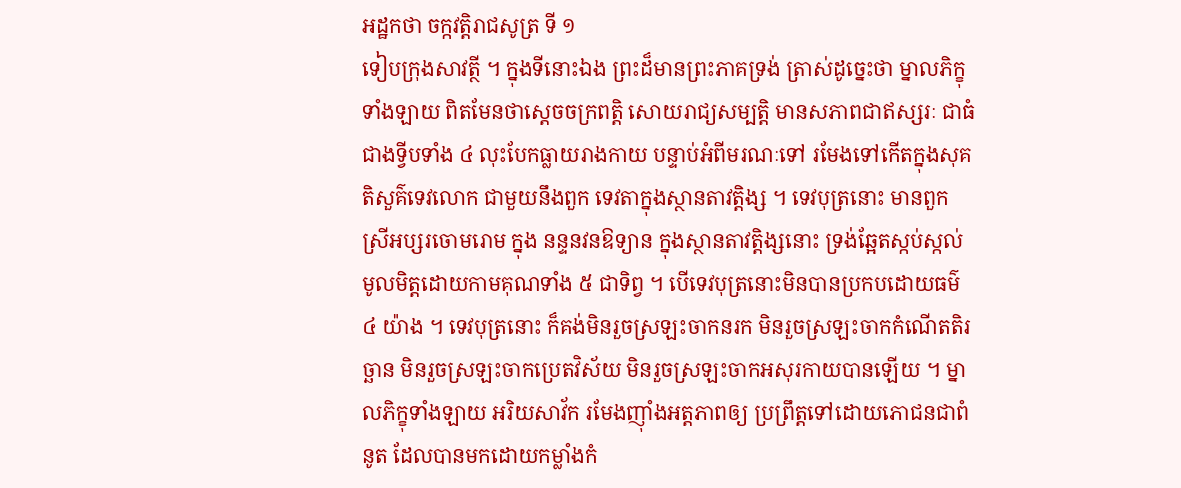អដ្ឋកថា ចក្កវត្តិរាជសូត្រ ទី ១
ទៀបក្រុងសាវត្ថី ។ ក្នុងទីនោះឯង ព្រះដ៏មានព្រះភាគទ្រង់ ត្រាស់ដូច្នេះថា ម្នាលភិក្ខុទាំងឡាយ ពិតមែនថាស្តេចចក្រពត្តិ សោយរាជ្យសម្បត្តិ មានសភាពជាឥស្សរៈ ជាធំជាងទ្វីបទាំង ៤ លុះបែកធ្លាយរាងកាយ បន្ទាប់អំពីមរណៈទៅ រមែងទៅកើតក្នុងសុគតិសួគ៌ទេវលោក ជាមួយនឹងពួក ទេវតាក្នុងស្ថានតាវត្តិង្ស ។ ទេវបុត្រនោះ មានពួកស្រីអប្សរចោមរោម ក្នុង នន្ទនវនឱទ្យាន ក្នុងស្ថានតាវត្តិង្សនោះ ទ្រង់ឆ្អែតស្កប់ស្កល់មូលមិត្តដោយកាមគុណទាំង ៥ ជាទិព្វ ។ បើទេវបុត្រនោះមិនបានប្រកបដោយធម៌ ៤ យ៉ាង ។ ទេវបុត្រនោះ ក៏គង់មិនរួចស្រឡះចាកនរក មិនរួចស្រឡះចាកកំណើតតិរច្ឆាន មិនរួចស្រឡះចាកប្រេតវិស័យ មិនរួចស្រឡះចាកអសុរកាយបានឡើយ ។ ម្នាលភិក្ខុទាំងឡាយ អរិយសាវ័ក រមែងញ៉ាំងអត្តភាពឲ្យ ប្រព្រឹត្តទៅដោយភោជនជាពំនូត ដែលបានមកដោយកម្លាំងកំ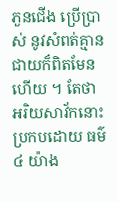ភួនជើង ប្រើប្រាស់ នូវសំពត់គ្មានជាយក៏ពិតមែនហើយ ។ តែថាអរិយសាវ័កនោះ ប្រកបដោយ ធម៌ ៤ យ៉ាង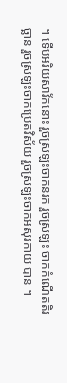។ ទើបអរិយសាវ័កនោះ រួចស្រឡះចាកនរក រួចស្រឡះ ចាកកំណើតតិរច្ឆាន រួចស្រឡះចាកប្រេតវិស័យ រួចស្រឡះចាកអសុរកាយ បាន ។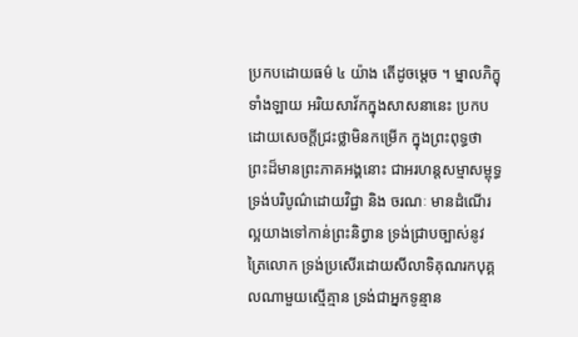ប្រកបដោយធម៌ ៤ យ៉ាង តើដូចម្តេច ។ ម្នាលភិក្ខុទាំងឡាយ អរិយសាវ័កក្នុងសាសនានេះ ប្រកបដោយសេចក្តីជ្រះថ្លាមិនកម្រើក ក្នុងព្រះពុទ្ធថា ព្រះដ៏មានព្រះភាគអង្គនោះ ជាអរហន្តសម្មាសម្ពុទ្ធ ទ្រង់បរិបូណ៌ដោយវិជ្ជា និង ចរណៈ មានដំណើរល្អយាងទៅកាន់ព្រះនិព្វាន ទ្រង់ជ្រាបច្បាស់នូវត្រៃលោក ទ្រង់ប្រសើរដោយសីលាទិគុណរកបុគ្គលណាមួយស្មើគ្មាន ទ្រង់ជាអ្នកទូន្មាន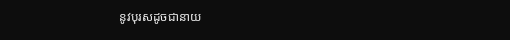នូវបុរសដូចជានាយ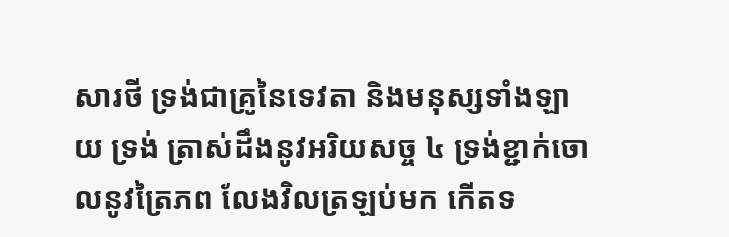សារថី ទ្រង់ជាគ្រូនៃទេវតា និងមនុស្សទាំងឡាយ ទ្រង់ ត្រាស់ដឹងនូវអរិយសច្ច ៤ ទ្រង់ខ្ជាក់ចោលនូវត្រៃភព លែងវិលត្រឡប់មក កើតទ